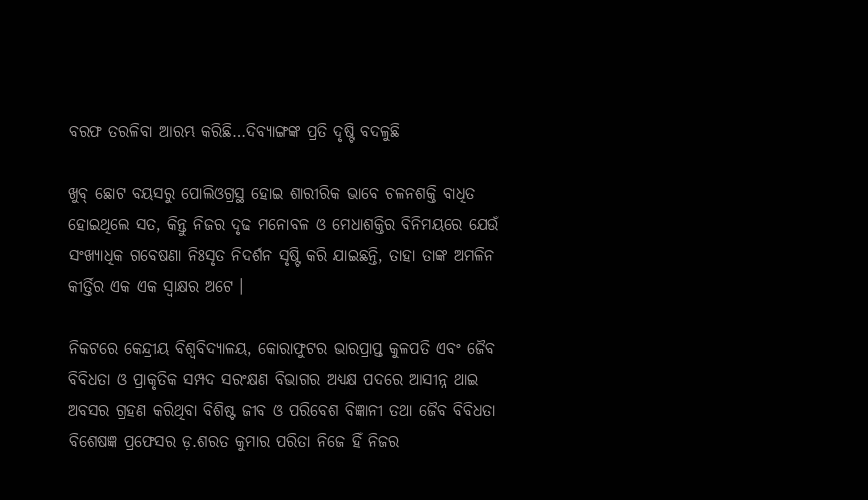ବରଫ ତରଳିବା ଆରମ୍ଭ କରିଛି…ଦିବ୍ୟାଙ୍ଗଙ୍କ ପ୍ରତି ଦୃଷ୍ଟି ବଦଳୁଛି

ଖୁବ୍ ଛୋଟ ବୟସରୁ ପୋଲିଓଗ୍ରସ୍ଥ ହୋଇ ଶାରୀରିକ ଭାବେ ଚଳନଶକ୍ତି ବାଧିତ ହୋଇଥିଲେ ସତ, କିନ୍ତୁ ନିଜର ଦୃଢ ମନୋବଳ ଓ ମେଧାଶକ୍ତିର ବିନିମୟରେ ଯେଉଁ ସଂଖ୍ୟାଧିକ ଗବେଷଣା ନିଃସୃତ ନିଦର୍ଶନ ସୃଷ୍ଟି କରି ଯାଇଛନ୍ତି, ତାହା ତାଙ୍କ ଅମଳିନ କୀର୍ତ୍ତିର ଏକ ଏକ ସ୍ଵାକ୍ଷର ଅଟେ ।

ନିକଟରେ କେନ୍ଦ୍ରୀୟ ବିଶ୍ବବିଦ୍ୟାଳୟ, କୋରାଫୁଟର ଭାରପ୍ରାପ୍ତ କୁଳପତି ଏବଂ ଜୈବ ବିବିଧତା ଓ ପ୍ରାକୃତିକ ସମ୍ପଦ ସରଂକ୍ଷଣ ବିଭାଗର ଅଧ୍ୟକ୍ଷ ପଦରେ ଆସୀନ୍ନ ଥାଇ ଅବସର ଗ୍ରହଣ କରିଥିବା ବିଶିଷ୍ଟ ଜୀବ ଓ ପରିବେଶ ବିଜ୍ଞାନୀ ତଥା ଜୈବ ବିବିଧତା ବିଶେଷଜ୍ଞ ପ୍ରଫେସର ଡ଼.ଶରତ କୁମାର ପରିତା ନିଜେ ହିଁ ନିଜର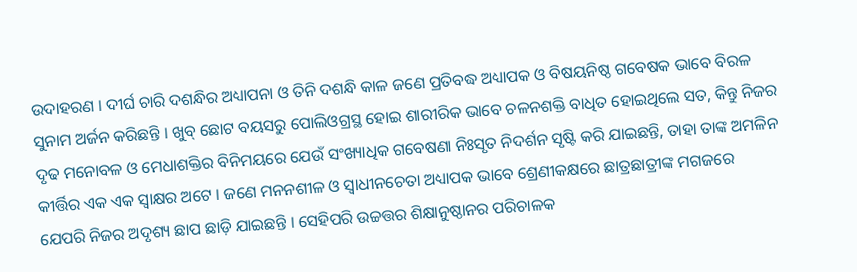ଉଦାହରଣ । ଦୀର୍ଘ ଚାରି ଦଶନ୍ଧିର ଅଧ୍ୟାପନା ଓ ତିନି ଦଶନ୍ଧି କାଳ ଜଣେ ପ୍ରତିବଦ୍ଧ ଅଧ୍ୟାପକ ଓ ବିଷୟନିଷ୍ଠ ଗବେଷକ ଭାବେ ବିରଳ ସୁନାମ ଅର୍ଜନ କରିଛନ୍ତି । ଖୁବ୍ ଛୋଟ ବୟସରୁ ପୋଲିଓଗ୍ରସ୍ଥ ହୋଇ ଶାରୀରିକ ଭାବେ ଚଳନଶକ୍ତି ବାଧିତ ହୋଇଥିଲେ ସତ, କିନ୍ତୁ ନିଜର ଦୃଢ ମନୋବଳ ଓ ମେଧାଶକ୍ତିର ବିନିମୟରେ ଯେଉଁ ସଂଖ୍ୟାଧିକ ଗବେଷଣା ନିଃସୃତ ନିଦର୍ଶନ ସୃଷ୍ଟି କରି ଯାଇଛନ୍ତି, ତାହା ତାଙ୍କ ଅମଳିନ କୀର୍ତ୍ତିର ଏକ ଏକ ସ୍ଵାକ୍ଷର ଅଟେ । ଜଣେ ମନନଶୀଳ ଓ ସ୍ୱାଧୀନଚେତା ଅଧ୍ୟାପକ ଭାବେ ଶ୍ରେଣୀକକ୍ଷରେ ଛାତ୍ରଛାତ୍ରୀଙ୍କ ମଗଜରେ ଯେପରି ନିଜର ଅଦୃଶ୍ୟ ଛାପ ଛାଡ଼ି ଯାଇଛନ୍ତି । ସେହିପରି ଉଚ୍ଚତ୍ତର ଶିକ୍ଷାନୁଷ୍ଠାନର ପରିଚାଳକ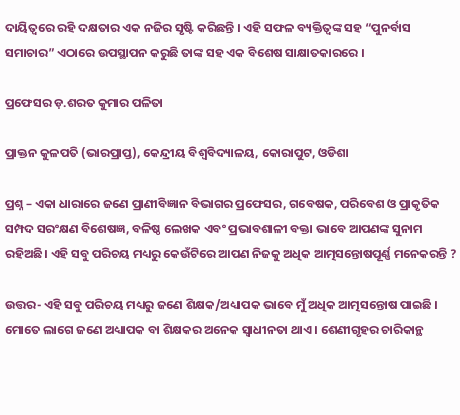ଦାୟିତ୍ୱରେ ରହି ଦକ୍ଷତାର ଏକ ନଜିର ସୃଷ୍ଟି କରିଛନ୍ତି । ଏହି ସଫଳ ବ୍ୟକ୍ତିତ୍ବଙ୍କ ସହ “ପୁନର୍ବାସ ସମାଚାର” ଏଠାରେ ଉପସ୍ଥାପନ କରୁଛି ତାଙ୍କ ସହ ଏକ ବିଶେଷ ସାକ୍ଷାତକାରରେ ।

ପ୍ରଫେସର ଡ଼.ଶରତ କୁମାର ପଳିତା

ପ୍ରାକ୍ତନ କୁଳପତି (ଭାରପ୍ରାପ୍ତ), କେନ୍ଦ୍ରୀୟ ବିଶ୍ୱବିଦ୍ୟାଳୟ, କୋରାପୁଟ, ଓଡିଶା

ପ୍ରଶ୍ନ – ଏକା ଧାରାରେ ଜଣେ ପ୍ରାଣୀବିଜ୍ଞାନ ବିଭାଗର ପ୍ରଫେସର, ଗବେଷକ, ପରିବେଶ ଓ ପ୍ରାକୃତିକ ସମ୍ପଦ ସରଂକ୍ଷଣ ବିଶେଷଜ୍ଞ, ବଳିଷ୍ଠ ଲେଖକ ଏବଂ ପ୍ରଭାବଶାଳୀ ବକ୍ତା ଭାବେ ଆପଣଙ୍କ ସୁନାମ ରହିଅଛି। ଏହି ସବୁ ପରିଚୟ ମଧ୍ୟରୁ କେଉଁଟିରେ ଆପଣ ନିଜକୁ ଅଧିକ ଆତ୍ମସନ୍ତୋଷପୂର୍ଣ୍ଣ ମନେକରନ୍ତି ?

ଉତ୍ତର- ଏହି ସବୁ ପରିଚୟ ମଧ୍ୟରୁ ଜଣେ ଶିକ୍ଷକ/ଅଧ୍ୟାପକ ଭାବେ ମୁଁ ଅଧିକ ଆତ୍ମସନ୍ତୋଷ ପାଇଛି । ମୋତେ ଲାଗେ ଜଣେ ଅଧ୍ୟାପକ ବା ଶିକ୍ଷକର ଅନେକ ସ୍ଵାଧୀନତା ଥାଏ । ଶେଣୀଗୃହର ଚାରିକାନ୍ଥ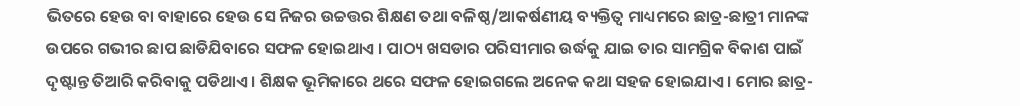ଭିତରେ ହେଉ ବା ବାହାରେ ହେଉ ସେ ନିଜର ଉଚ୍ଚତ୍ତର ଶିକ୍ଷଣ ତଥା ବଳିଷ୍ଠ/ଆକର୍ଷଣୀୟ ବ୍ୟକ୍ତିତ୍ଵ ମାଧ୍ୟମରେ ଛାତ୍ର-ଛାତ୍ରୀ ମାନଙ୍କ ଉପରେ ଗଭୀର ଛାପ ଛାଡିଯିବାରେ ସଫଳ ହୋଇଥାଏ । ପାଠ୍ୟ ଖସଡାର ପରିସୀମାର ଉର୍ଦ୍ଧକୁ ଯାଇ ତାର ସାମଗ୍ରିକ ବିକାଶ ପାଇଁ ଦୃଷ୍ଟାନ୍ତ ତିଆରି କରିବାକୁ ପଡିଥାଏ । ଶିକ୍ଷକ ଭୂମିକାରେ ଥରେ ସଫଳ ହୋଇଗଲେ ଅନେକ କଥା ସହଜ ହୋଇଯାଏ । ମୋର ଛାତ୍ର-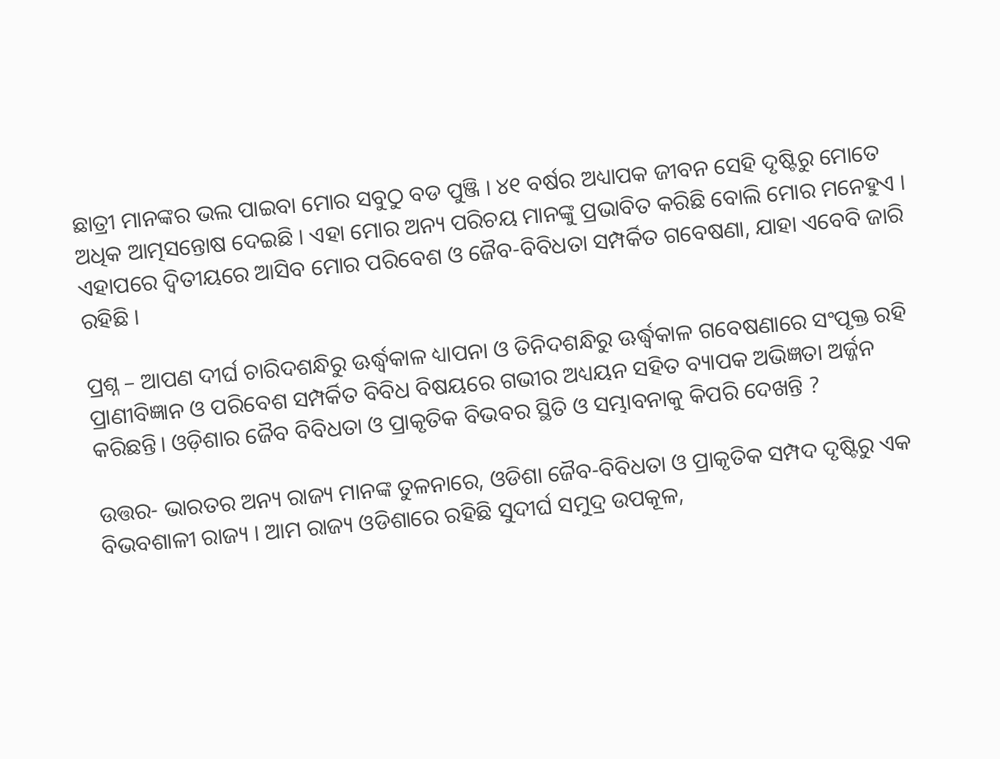ଛାତ୍ରୀ ମାନଙ୍କର ଭଲ ପାଇବା ମୋର ସବୁଠୁ ବଡ ପୁଞ୍ଜି । ୪୧ ବର୍ଷର ଅଧ୍ୟାପକ ଜୀବନ ସେହି ଦୃଷ୍ଟିରୁ ମୋତେ ଅଧିକ ଆତ୍ମସନ୍ତୋଷ ଦେଇଛି । ଏହା ମୋର ଅନ୍ୟ ପରିଚୟ ମାନଙ୍କୁ ପ୍ରଭାବିତ କରିଛି ବୋଲି ମୋର ମନେହୁଏ । ଏହାପରେ ଦ୍ୱିତୀୟରେ ଆସିବ ମୋର ପରିବେଶ ଓ ଜୈବ-ବିବିଧତା ସମ୍ପର୍କିତ ଗବେଷଣା, ଯାହା ଏବେବି ଜାରି ରହିଛି ।

ପ୍ରଶ୍ନ – ଆପଣ ଦୀର୍ଘ ଚାରିଦଶନ୍ଧିରୁ ଊର୍ଦ୍ଧ୍ଵକାଳ ଧ୍ୟାପନା ଓ ତିନିଦଶନ୍ଧିରୁ ଊର୍ଦ୍ଧ୍ଵକାଳ ଗବେଷଣାରେ ସଂପୃକ୍ତ ରହି ପ୍ରାଣୀବିଜ୍ଞାନ ଓ ପରିବେଶ ସମ୍ପର୍କିତ ବିବିଧ ବିଷୟରେ ଗଭୀର ଅଧ୍ୟୟନ ସହିତ ବ୍ୟାପକ ଅଭିଜ୍ଞତା ଅର୍ଜ୍ଜନ କରିଛନ୍ତି। ଓଡ଼ିଶାର ଜୈବ ବିବିଧତା ଓ ପ୍ରାକୃତିକ ବିଭବର ସ୍ଥିତି ଓ ସମ୍ଭାବନାକୁ କିପରି ଦେଖନ୍ତି ?

ଉତ୍ତର- ଭାରତର ଅନ୍ୟ ରାଜ୍ୟ ମାନଙ୍କ ତୁଳନାରେ, ଓଡିଶା ଜୈବ-ବିବିଧତା ଓ ପ୍ରାକୃତିକ ସମ୍ପଦ ଦୃଷ୍ଟିରୁ ଏକ ବିଭବଶାଳୀ ରାଜ୍ୟ । ଆମ ରାଜ୍ୟ ଓଡିଶାରେ ରହିଛି ସୁଦୀର୍ଘ ସମୁଦ୍ର ଉପକୂଳ,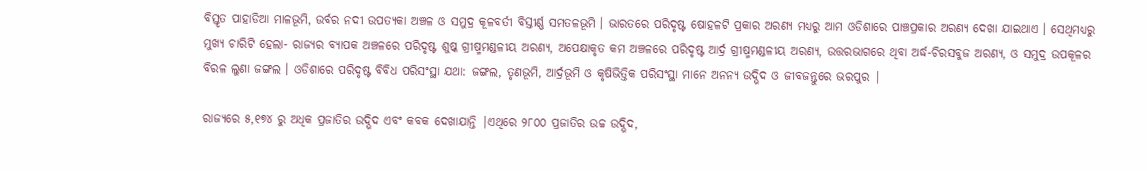ବିସ୍ତୃତ ପାହାଡିଆ ମାଳଭୂମି, ଉର୍ବର ନଦୀ ଉପତ୍ୟକା ଅଞ୍ଚଳ ଓ ସମୁଦ୍ର କୂଳବର୍ତୀ ବିସ୍ତୀର୍ଣ୍ଣ ସମତଳଭୂମି । ଭାରତରେ ପରିଦୃଷ୍ଟ ଷୋହଳଟି ପ୍ରକାର ଅରଣ୍ୟ ମଧ୍ୟରୁ ଆମ ଓଡିଶାରେ ପାଞ୍ଚପ୍ରକାର ଅରଣ୍ୟ ଦେଖା ଯାଇଥାଏ । ସେଥିମଧ୍ୟରୁ ମୁଖ୍ୟ ଚାରିଟି ହେଲା- ରାଜ୍ୟର ବ୍ୟାପକ ଅଞ୍ଚଳରେ ପରିଦୃଷ୍ଟ ଶୁଷ୍କ ଗ୍ରୀଷ୍ମମଣ୍ଡଳୀୟ ଅରଣ୍ୟ, ଅପେକ୍ଷାକୃତ କମ ଅଞ୍ଚଳରେ ପରିଦୃଷ୍ଟ ଆର୍ଦ୍ର ଗ୍ରୀଷ୍ମମଣ୍ଡଳୀୟ ଅରଣ୍ୟ, ଉତ୍ତରଭାଗରେ ଥିବା ଅର୍ଦ୍ଧ-ଚିରସବୁଜ ଅରଣ୍ୟ, ଓ ସମୁଦ୍ର ଉପକୂଳର ବିରଳ ଲୁଣା ଜଙ୍ଗଲ । ଓଡିଶାରେ ପରିଦୃଷ୍ଟ ବିବିଧ ପରିସଂସ୍ଥା ଯଥା: ଜଙ୍ଗଲ, ତୃଣଭୂମି, ଆର୍ଦ୍ରଭୂମି ଓ କୃଷିଭିତ୍ତିକ ପରିସଂସ୍ଥା ମାନେ ଅନନ୍ୟ ଉଦ୍ଭିଦ ଓ ଜୀବଜନ୍ତୁରେ ଭରପୁର |

ରାଜ୍ୟରେ ୫,୧୭୪ ରୁ ଅଧିକ ପ୍ରଜାତିର ଉଦ୍ଭିଦ ଏବଂ କବକ ଦେଖାଯାନ୍ତି |ଏଥିରେ ୨୮୦୦ ପ୍ରଜାତିର ଉଚ୍ଚ ଉଦ୍ଭିଦ,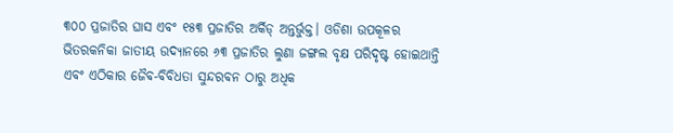୩୦୦ ପ୍ରଜାତିର ଘାସ ଏବଂ ୧୫୩ ପ୍ରଜାତିର ଅର୍କିଡ୍ ଅନ୍ତର୍ଭୁକ୍ତ। ଓଡିଶା ଉପକୂଳର ଭିତରକନିକା ଜାତୀୟ ଉଦ୍ୟାନରେ ୬୩ ପ୍ରଜାତିର ଲୁଣା ଜଙ୍ଗଲ ବୃକ୍ଷ ପରିଦୃଷ୍ଟ ହୋଇଥାନ୍ତି ଏବଂ ଏଠିକାର ଜୈବ-ବିବିଧତା ସୁନ୍ଦରବନ ଠାରୁ ଅଧିକ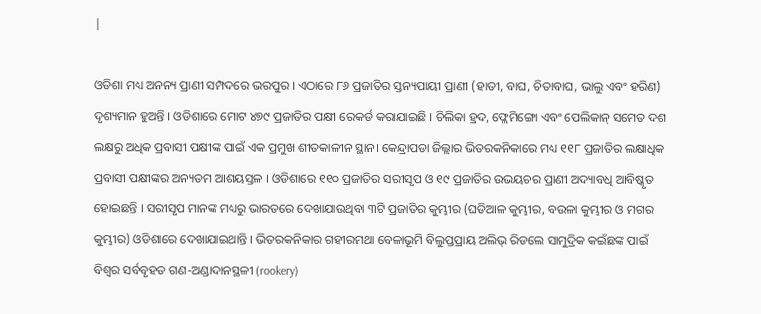|

ଓଡିଶା ମଧ୍ୟ ଅନନ୍ୟ ପ୍ରାଣୀ ସମ୍ପଦରେ ଭରପୁର । ଏଠାରେ ୮୬ ପ୍ରଜାତିର ସ୍ତନ୍ୟପାୟୀ ପ୍ରାଣୀ (ହାତୀ, ବାଘ, ଚିତାବାଘ, ଭାଲୁ ଏବଂ ହରିଣ) ଦୃଶ୍ୟମାନ ହୁଅନ୍ତି । ଓଡିଶାରେ ମୋଟ ୪୭୯ ପ୍ରଜାତିର ପକ୍ଷୀ ରେକର୍ଡ କରାଯାଇଛି । ଚିଲିକା ହ୍ରଦ, ଫ୍ଲେମିଙ୍ଗୋ ଏବଂ ପେଲିକାନ୍ ସମେତ ଦଶ ଲକ୍ଷରୁ ଅଧିକ ପ୍ରବାସୀ ପକ୍ଷୀଙ୍କ ପାଇଁ ଏକ ପ୍ରମୁଖ ଶୀତକାଳୀନ ସ୍ଥାନ। କେନ୍ଦ୍ରାପଡା ଜିଲ୍ଲାର ଭିତରକନିକାରେ ମଧ୍ୟ ୧୧୮ ପ୍ରଜାତିର ଲକ୍ଷାଧିକ ପ୍ରବାସୀ ପକ୍ଷୀଙ୍କର ଅନ୍ୟତମ ଆଶୟସ୍ତଳ । ଓଡିଶାରେ ୧୧୦ ପ୍ରଜାତିର ସରୀସୃପ ଓ ୧୯ ପ୍ରଜାତିର ଉଭୟଚର ପ୍ରାଣୀ ଅଦ୍ୟାବଧି ଆବିଷ୍କୃତ ହୋଇଛନ୍ତି । ସରୀସୃପ ମାନଙ୍କ ମଧ୍ୟରୁ ଭାରତରେ ଦେଖାଯାଉଥିବା ୩ଟି ପ୍ରଜାତିର କୁମ୍ଭୀର (ଘଡିଆଳ କୁମ୍ଭୀର, ବଉଳା କୁମ୍ଭୀର ଓ ମଗର କୁମ୍ଭୀର) ଓଡିଶାରେ ଦେଖାଯାଇଥାନ୍ତି । ଭିତରକନିକାର ଗହୀରମଥା ବେଳାଭୂମି ବିଲୁପ୍ତପ୍ରାୟ ଅଲିଭ୍ ରିଡଲେ ସାମୁଦ୍ରିକ କଇଁଛଙ୍କ ପାଇଁ ବିଶ୍ୱର ସର୍ବବୃହତ ଗଣ-ଅଣ୍ଡାଦାନସ୍ଥଳୀ (rookery)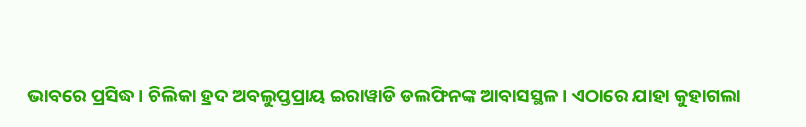ଭାବରେ ପ୍ରସିଦ୍ଧ। ଚିଲିକା ହ୍ରଦ ଅବଲୁପ୍ତପ୍ରାୟ ଇରାୱାଡି ଡଲଫିନଙ୍କ ଆବାସସ୍ଥଳ। ଏଠାରେ ଯାହା କୁହାଗଲା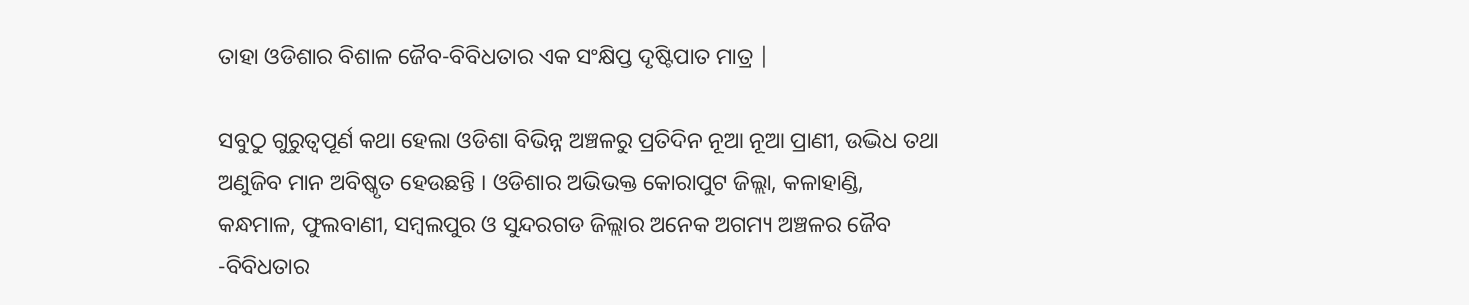ତାହା ଓଡିଶାର ବିଶାଳ ଜୈବ-ବିବିଧତାର ଏକ ସଂକ୍ଷିପ୍ତ ଦୃଷ୍ଟିପାତ ମାତ୍ର |

ସବୁଠୁ ଗୁରୁତ୍ୱପୂର୍ଣ କଥା ହେଲା ଓଡିଶା ବିଭିନ୍ନ ଅଞ୍ଚଳରୁ ପ୍ରତିଦିନ ନୂଆ ନୂଆ ପ୍ରାଣୀ, ଉଦ୍ଭିଧ ତଥା ଅଣୁଜିବ ମାନ ଅବିଷ୍କୃତ ହେଉଛନ୍ତି । ଓଡିଶାର ଅଭିଭକ୍ତ କୋରାପୁଟ ଜିଲ୍ଲା, କଳାହାଣ୍ଡି, କନ୍ଧମାଳ, ଫୁଲବାଣୀ, ସମ୍ବଲପୁର ଓ ସୁନ୍ଦରଗଡ ଜିଲ୍ଲାର ଅନେକ ଅଗମ୍ୟ ଅଞ୍ଚଳର ଜୈବ -ବିବିଧତାର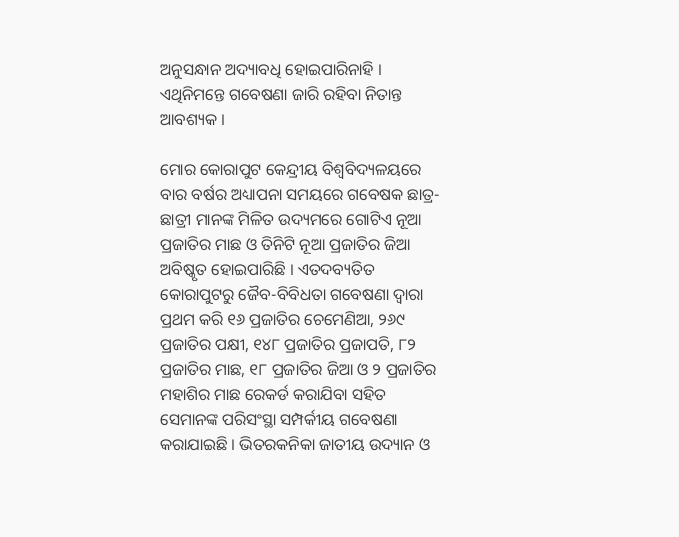ଅନୁସନ୍ଧାନ ଅଦ୍ୟାବଧି ହୋଇପାରିନାହି । ଏଥିନିମନ୍ତେ ଗବେଷଣା ଜାରି ରହିବା ନିତାନ୍ତ ଆବଶ୍ୟକ ।

ମୋର କୋରାପୁଟ କେନ୍ଦ୍ରୀୟ ବିଶ୍ଵବିଦ୍ୟଳୟରେ ବାର ବର୍ଷର ଅଧ୍ୟାପନା ସମୟରେ ଗବେଷକ ଛାତ୍ର-ଛାତ୍ରୀ ମାନଙ୍କ ମିଳିତ ଉଦ୍ୟମରେ ଗୋଟିଏ ନୂଆ ପ୍ରଜାତିର ମାଛ ଓ ତିନିଟି ନୂଆ ପ୍ରଜାତିର ଜିଆ ଅବିଷ୍କୃତ ହୋଇପାରିଛି । ଏତଦବ୍ୟତିତ କୋରାପୁଟରୁ ଜୈବ-ବିବିଧତା ଗବେଷଣା ଦ୍ୱାରା ପ୍ରଥମ କରି ୧୬ ପ୍ରଜାତିର ଚେମେଣିଆ, ୨୬୯ ପ୍ରଜାତିର ପକ୍ଷୀ, ୧୪୮ ପ୍ରଜାତିର ପ୍ରଜାପତି, ୮୨ ପ୍ରଜାତିର ମାଛ, ୧୮ ପ୍ରଜାତିର ଜିଆ ଓ ୨ ପ୍ରଜାତିର ମହାଶିର ମାଛ ରେକର୍ଡ କରାଯିବା ସହିତ ସେମାନଙ୍କ ପରିସଂସ୍ଥା ସମ୍ପର୍କୀୟ ଗବେଷଣା କରାଯାଇଛି । ଭିତରକନିକା ଜାତୀୟ ଉଦ୍ୟାନ ଓ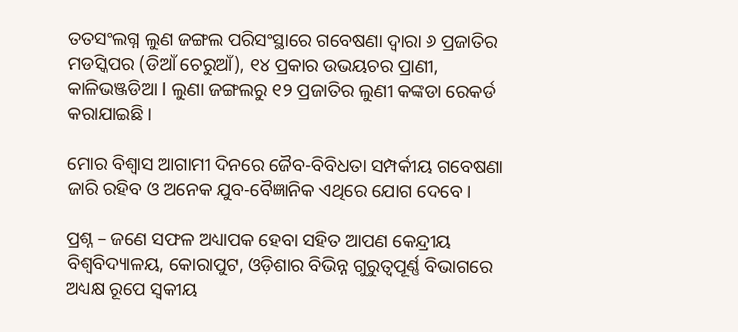ତତସଂଲଗ୍ନ ଲୁଣ ଜଙ୍ଗଲ ପରିସଂସ୍ଥାରେ ଗବେଷଣା ଦ୍ୱାରା ୬ ପ୍ରଜାତିର ମଡସ୍କିପର (ଡିଆଁ ଚେରୁଆଁ), ୧୪ ପ୍ରକାର ଉଭୟଚର ପ୍ରାଣୀ, କାଳିଭଞ୍ଜଡିଆ l ଲୁଣା ଜଙ୍ଗଲରୁ ୧୨ ପ୍ରଜାତିର ଲୁଣୀ କଙ୍କଡା ରେକର୍ଡ କରାଯାଇଛି ।

ମୋର ବିଶ୍ଵାସ ଆଗାମୀ ଦିନରେ ଜୈବ-ବିବିଧତା ସମ୍ପର୍କୀୟ ଗବେଷଣା ଜାରି ରହିବ ଓ ଅନେକ ଯୁବ-ବୈଜ୍ଞାନିକ ଏଥିରେ ଯୋଗ ଦେବେ ।

ପ୍ରଶ୍ନ – ଜଣେ ସଫଳ ଅଧ୍ୟାପକ ହେବା ସହିତ ଆପଣ କେନ୍ଦ୍ରୀୟ ବିଶ୍ଵବିଦ୍ୟାଳୟ, କୋରାପୁଟ, ଓଡ଼ିଶାର ବିଭିନ୍ନ ଗୁରୁତ୍ୱପୂର୍ଣ୍ଣ ବିଭାଗରେ ଅଧ୍ୟକ୍ଷ ରୂପେ ସ୍ଵକୀୟ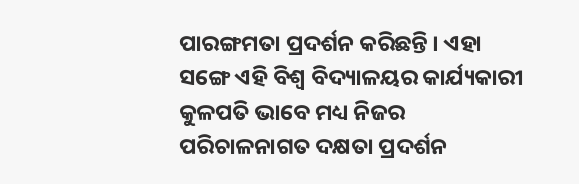ପାରଙ୍ଗମତା ପ୍ରଦର୍ଶନ କରିଛନ୍ତି । ଏହା ସଙ୍ଗେ ଏହି ବିଶ୍ୱ ବିଦ୍ୟାଳୟର କାର୍ଯ୍ୟକାରୀ କୁଳପତି ଭାବେ ମଧ୍ୟ ନିଜର ପରିଚାଳନାଗତ ଦକ୍ଷତା ପ୍ରଦର୍ଶନ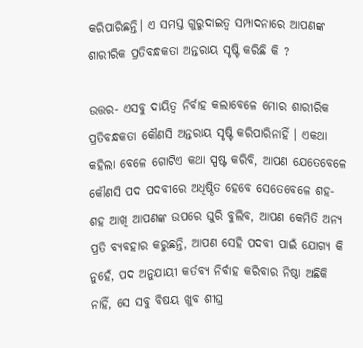କରିପାରିଛନ୍ତି। ଏ ସମସ୍ତ ଗୁରୁଦାଇତ୍ୱ ସମ୍ପାଦନାରେ ଆପଣଙ୍କ ଶାରୀରିକ ପ୍ରତିବନ୍ଧକତା ଅନ୍ତରାୟ ସୃଷ୍ଟି କରିଛି କି ?

ଉତ୍ତର- ଏସବୁ ଦାୟିତ୍ଵ ନିର୍ବାହ କଲାବେଳେ ମୋର ଶାରୀରିକ ପ୍ରତିବନ୍ଧକତା କୌଣସି ଅନ୍ତରାୟ ସୃଷ୍ଟି କରିପାରିନାହିଁ । ଏକଥା କହିଲା ବେଳେ ଗୋଟିଏ କଥା ସ୍ପଷ୍ଟ କରିବି, ଆପଣ ଯେତେବେଳେ କୌଣସି ପଦ ପଦବୀରେ ଅଧିଷ୍ଠିତ ହେବେ ସେତେବେଳେ ଶହ-ଶହ ଆଖି ଆପଣଙ୍କ ଉପରେ ଘୁରି ବୁଲିବ, ଆପଣ କେମିତି ଅନ୍ୟ ପ୍ରତି ବ୍ୟବହାର କରୁଛନ୍ତି, ଆପଣ ସେହି ପଦବୀ ପାଇଁ ଯୋଗ୍ୟ କି ନୁହେଁ, ପଦ ଅନୁଯାୟୀ କର୍ତବ୍ୟ ନିର୍ବାହ କରିବାର ନିଷ୍ଠା ଅଛିକି ନାହିଁ, ସେ ସବୁ ବିଷୟ ଖୁବ ଶୀଘ୍ର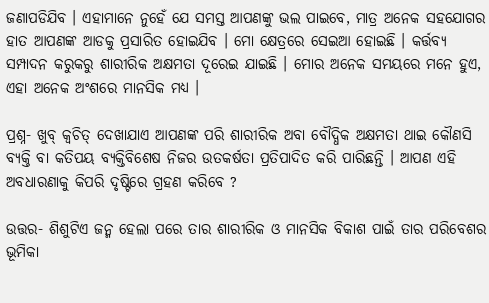ଜଣାପଡିଯିବ । ଏହାମାନେ ନୁହେଁ ଯେ ସମସ୍ତ ଆପଣଙ୍କୁ ଭଲ ପାଇବେ, ମାତ୍ର ଅନେକ ସହଯୋଗର ହାତ ଆପଣଙ୍କ ଆଡକୁ ପ୍ରସାରିତ ହୋଇଯିବ । ମୋ କ୍ଷେତ୍ରରେ ସେଇଆ ହୋଇଛି । କର୍ତ୍ତବ୍ୟ ସମ୍ପାଦନ କରୁକରୁ ଶାରୀରିକ ଅକ୍ଷମତା ଦୂରେଇ ଯାଇଛି । ମୋର ଅନେକ ସମୟରେ ମନେ ହୁଏ, ଏହା ଅନେକ ଅଂଶରେ ମାନସିକ ମଧ୍ୟ ।

ପ୍ରଶ୍ନ- ଖୁବ୍ କ୍ଵଚିତ୍ ଦେଖାଯାଏ ଆପଣଙ୍କ ପରି ଶାରୀରିକ ଅବା ବୌଦ୍ଧିକ ଅକ୍ଷମତା ଥାଇ କୌଣସି ବ୍ୟକ୍ତି ବା କତିପୟ ବ୍ୟକ୍ତିବିଶେଷ ନିଜର ଉତକର୍ଷତା ପ୍ରତିପାଦିତ କରି ପାରିଛନ୍ତି । ଆପଣ ଏହି ଅବଧାରଣାକୁ କିପରି ଦୃଷ୍ଟିରେ ଗ୍ରହଣ କରିବେ ?

ଉତ୍ତର- ଶିଶୁଟିଏ ଜନ୍ମ ହେଲା ପରେ ତାର ଶାରୀରିକ ଓ ମାନସିକ ବିକାଶ ପାଇଁ ତାର ପରିବେଶର ଭୂମିକା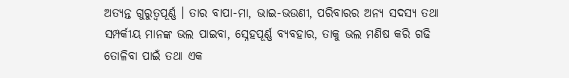ଅତ୍ୟନ୍ତ ଗୁରୁତ୍ଵପୂର୍ଣ୍ଣ । ତାର ବାପା-ମା, ଭାଇ-ଭଉଣୀ, ପରିବାରର ଅନ୍ୟ ସଦସ୍ୟ ତଥା ସମ୍ପର୍କୀୟ ମାନଙ୍କ ଭଲ ପାଇବା, ସ୍ନେହପୂର୍ଣ୍ଣ ବ୍ୟବହାର, ତାକୁ ଭଲ ମଣିଷ କରି ଗଢି ତୋଳିବା ପାଇଁ ତଥା ଏକ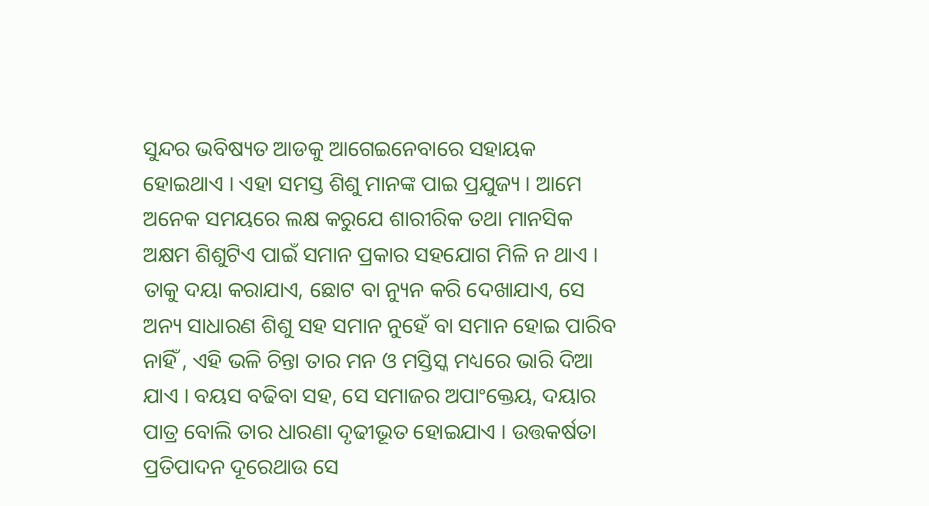ସୁନ୍ଦର ଭବିଷ୍ୟତ ଆଡକୁ ଆଗେଇନେବାରେ ସହାୟକ ହୋଇଥାଏ । ଏହା ସମସ୍ତ ଶିଶୁ ମାନଙ୍କ ପାଇ ପ୍ରଯୁଜ୍ୟ । ଆମେ ଅନେକ ସମୟରେ ଲକ୍ଷ କରୁଯେ ଶାରୀରିକ ତଥା ମାନସିକ ଅକ୍ଷମ ଶିଶୁଟିଏ ପାଇଁ ସମାନ ପ୍ରକାର ସହଯୋଗ ମିଳି ନ ଥାଏ । ତାକୁ ଦୟା କରାଯାଏ, ଛୋଟ ବା ନ୍ୟୁନ କରି ଦେଖାଯାଏ, ସେ ଅନ୍ୟ ସାଧାରଣ ଶିଶୁ ସହ ସମାନ ନୁହେଁ ବା ସମାନ ହୋଇ ପାରିବ ନାହିଁ , ଏହି ଭଳି ଚିନ୍ତା ତାର ମନ ଓ ମସ୍ତିସ୍କ ମଧ୍ୟରେ ଭାରି ଦିଆ ଯାଏ । ବୟସ ବଢିବା ସହ, ସେ ସମାଜର ଅପାଂକ୍ତେୟ, ଦୟାର ପାତ୍ର ବୋଲି ତାର ଧାରଣା ଦୃଢୀଭୂତ ହୋଇଯାଏ । ଉତ୍ତକର୍ଷତା ପ୍ରତିପାଦନ ଦୂରେଥାଉ ସେ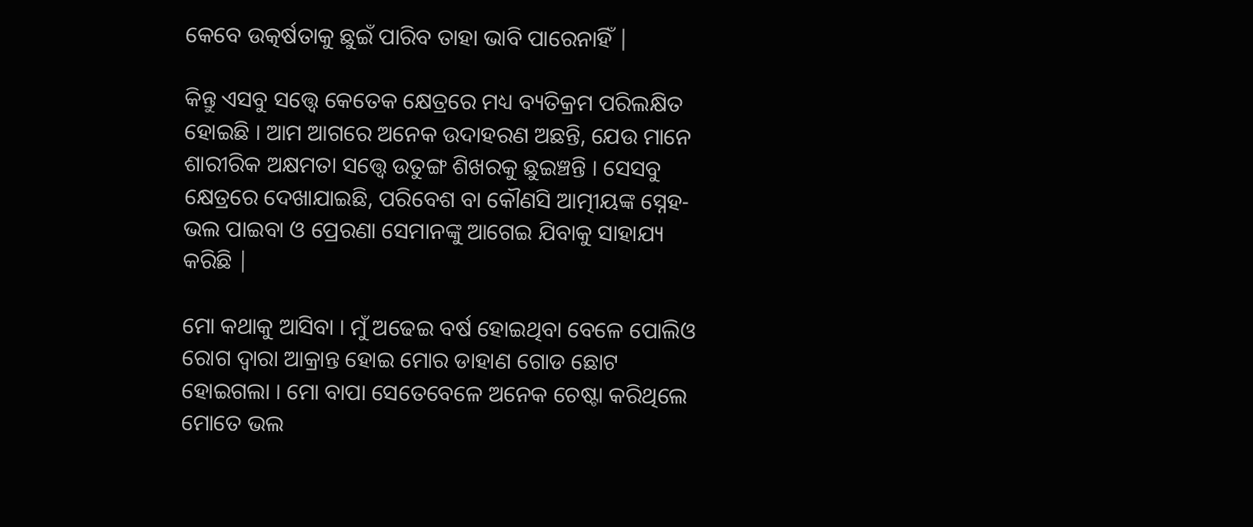କେବେ ଉତ୍କର୍ଷତାକୁ ଛୁଇଁ ପାରିବ ତାହା ଭାବି ପାରେନାହିଁ |

କିନ୍ତୁ ଏସବୁ ସତ୍ତ୍ୱେ କେତେକ କ୍ଷେତ୍ରରେ ମଧ୍ୟ ବ୍ୟତିକ୍ରମ ପରିଲକ୍ଷିତ ହୋଇଛି । ଆମ ଆଗରେ ଅନେକ ଉଦାହରଣ ଅଛନ୍ତି, ଯେଉ ମାନେ ଶାରୀରିକ ଅକ୍ଷମତା ସତ୍ତ୍ୱେ ଉତୁଙ୍ଗ ଶିଖରକୁ ଛୁଇଞ୍ଚନ୍ତି । ସେସବୁ କ୍ଷେତ୍ରରେ ଦେଖାଯାଇଛି, ପରିବେଶ ବା କୌଣସି ଆତ୍ମୀୟଙ୍କ ସ୍ନେହ-ଭଲ ପାଇବା ଓ ପ୍ରେରଣା ସେମାନଙ୍କୁ ଆଗେଇ ଯିବାକୁ ସାହାଯ୍ୟ କରିଛି |

ମୋ କଥାକୁ ଆସିବା । ମୁଁ ଅଢେଇ ବର୍ଷ ହୋଇଥିବା ବେଳେ ପୋଲିଓ ରୋଗ ଦ୍ଵାରା ଆକ୍ରାନ୍ତ ହୋଇ ମୋର ଡାହାଣ ଗୋଡ ଛୋଟ ହୋଇଗଲା । ମୋ ବାପା ସେତେବେଳେ ଅନେକ ଚେଷ୍ଟା କରିଥିଲେ ମୋତେ ଭଲ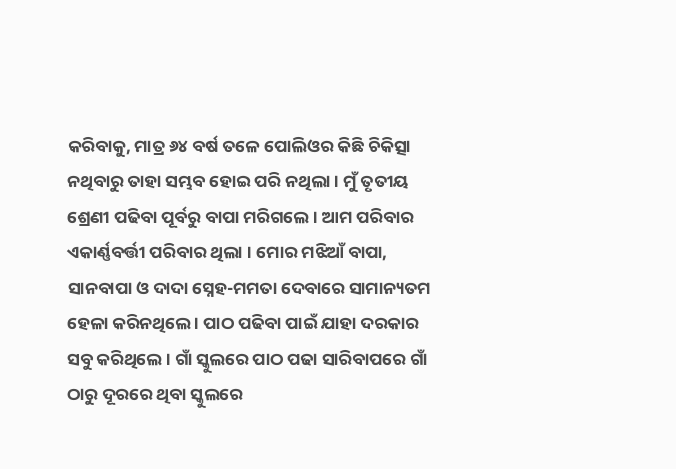କରିବାକୁ, ମାତ୍ର ୬୪ ବର୍ଷ ତଳେ ପୋଲିଓର କିଛି ଚିକିତ୍ସା ନଥିବାରୁ ତାହା ସମ୍ଭବ ହୋଇ ପରି ନଥିଲା । ମୁଁ ତୃତୀୟ ଶ୍ରେଣୀ ପଢିବା ପୂର୍ବରୁ ବାପା ମରିଗଲେ । ଆମ ପରିବାର ଏକାର୍ଣ୍ଣବର୍ତ୍ତୀ ପରିବାର ଥିଲା । ମୋର ମଝିଆଁ ବାପା, ସାନବାପା ଓ ଦାଦା ସ୍ନେହ-ମମତା ଦେବାରେ ସାମାନ୍ୟତମ ହେଳା କରିନଥିଲେ । ପାଠ ପଢିବା ପାଇଁ ଯାହା ଦରକାର ସବୁ କରିଥିଲେ । ଗାଁ ସ୍କୁଲରେ ପାଠ ପଢା ସାରିବାପରେ ଗାଁ ଠାରୁ ଦୂରରେ ଥିବା ସ୍କୁଲରେ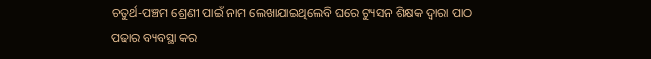ଚତୁର୍ଥ-ପଞ୍ଚମ ଶ୍ରେଣୀ ପାଇଁ ନାମ ଲେଖାଯାଇଥିଲେବି ଘରେ ଟ୍ୟୁସନ ଶିକ୍ଷକ ଦ୍ଵାରା ପାଠ ପଢାର ବ୍ୟବସ୍ଥା କର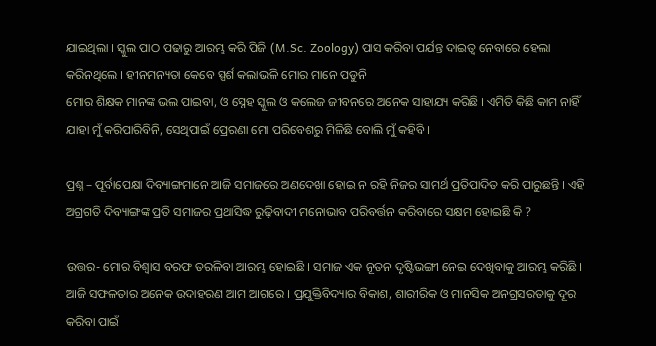ଯାଇଥିଲା । ସ୍କୁଲ ପାଠ ପଢାରୁ ଆରମ୍ଭ କରି ପିଜି (M.Sc. Zoology) ପାସ କରିବା ପର୍ଯନ୍ତ ଦାଇତ୍ଵ ନେବାରେ ହେଲା କରିନଥିଲେ । ହୀନମନ୍ୟତା କେବେ ସ୍ପର୍ଶ କଲାଭଳି ମୋର ମାନେ ପଡୁନି
ମୋର ଶିକ୍ଷକ ମାନଙ୍କ ଭଲ ପାଇବା, ଓ ସ୍ନେହ ସ୍କୁଲ ଓ କଲେଜ ଜୀବନରେ ଅନେକ ସାହାଯ୍ୟ କରିଛି । ଏମିତି କିଛି କାମ ନାହିଁ ଯାହା ମୁଁ କରିପାରିବିନି, ସେଥିପାଇଁ ପ୍ରେରଣା ମୋ ପରିବେଶରୁ ମିଳିଛି ବୋଲି ମୁଁ କହିବି ।

ପ୍ରଶ୍ନ – ପୂର୍ବାପେକ୍ଷା ଦିବ୍ୟାଙ୍ଗମାନେ ଆଜି ସମାଜରେ ଅଣଦେଖା ହୋଇ ନ ରହି ନିଜର ସାମର୍ଥ ପ୍ରତିପାଦିତ କରି ପାରୁଛନ୍ତି । ଏହି ଅଗ୍ରଗତି ଦିବ୍ୟାଙ୍ଗଙ୍କ ପ୍ରତି ସମାଜର ପ୍ରଥାସିଦ୍ଧ ରୁଢ଼ିବାଦୀ ମନୋଭାବ ପରିବର୍ତ୍ତନ କରିବାରେ ସକ୍ଷମ ହୋଇଛି କି ?

ଉତ୍ତର- ମୋର ବିଶ୍ଵାସ ବରଫ ତରଳିବା ଆରମ୍ଭ ହୋଇଛି । ସମାଜ ଏକ ନୂତନ ଦୃଷ୍ଟିଭଙ୍ଗୀ ନେଇ ଦେଖିବାକୁ ଆରମ୍ଭ କରିଛି । ଆଜି ସଫଳତାର ଅନେକ ଉଦାହରଣ ଆମ ଆଗରେ । ପ୍ରଯୁକ୍ତିବିଦ୍ୟାର ବିକାଶ, ଶାରୀରିକ ଓ ମାନସିକ ଅନଗ୍ରସରତାକୁ ଦୂର କରିବା ପାଇଁ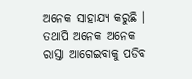ଅନେକ ସାହାଯ୍ୟ କରୁଛି । ତଥାପି ଅନେକ ଅନେକ ରାସ୍ତା ଆଗେଇବାକୁ ପଡିବ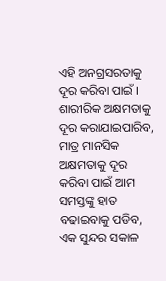ଏହି ଅନଗ୍ରସରତାକୁ ଦୂର କରିବା ପାଇଁ । ଶାରୀରିକ ଅକ୍ଷମତାକୁ ଦୂର କରାଯାଇପାରିବ, ମାତ୍ର ମାନସିକ ଅକ୍ଷମତାକୁ ଦୂର କରିବା ପାଇଁ ଆମ ସମସ୍ତଙ୍କୁ ହାତ ବଢାଇବାକୁ ପଡିବ, ଏକ ସୁନ୍ଦର ସକାଳ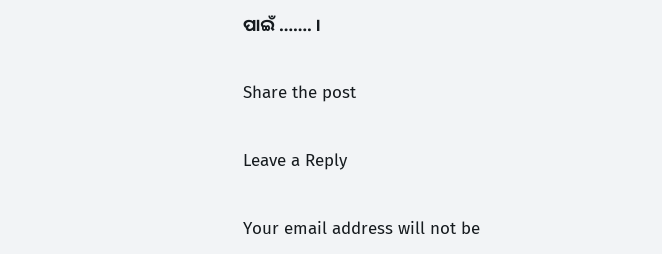ପାଇଁ ……. ।

Share the post

Leave a Reply

Your email address will not be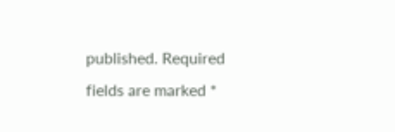published. Required fields are marked *